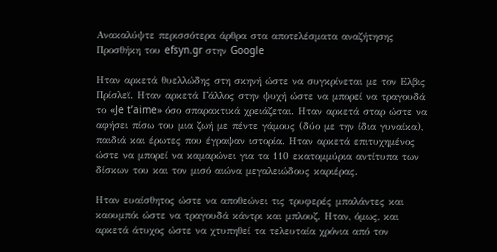Ανακαλύψτε περισσότερα άρθρα στα αποτελέσματα αναζήτησης
Προσθήκη του efsyn.gr στην Google

Ηταν αρκετά θυελλώδης στη σκηνή ώστε να συγκρίνεται με τον Ελβις Πρίσλεϊ. Ηταν αρκετά Γάλλος στην ψυχή ώστε να μπορεί να τραγουδά το «Je t’aime» όσο σπαρακτικά χρειάζεται. Ηταν αρκετά σταρ ώστε να αφήσει πίσω του μια ζωή με πέντε γάμους (δύο με την ίδια γυναίκα), παιδιά και έρωτες που έγραψαν ιστορία. Ηταν αρκετά επιτυχημένος ώστε να μπορεί να καμαρώνει για τα 110 εκατομμύρια αντίτυπα των δίσκων του και τον μισό αιώνα μεγαλειώδους καριέρας.

Ηταν ευαίσθητος ώστε να αποθεώνει τις τρυφερές μπαλάντες και καουμπόι ώστε να τραγουδά κάντρι και μπλουζ. Ηταν, όμως, και αρκετά άτυχος ώστε να χτυπηθεί τα τελευταία χρόνια από τον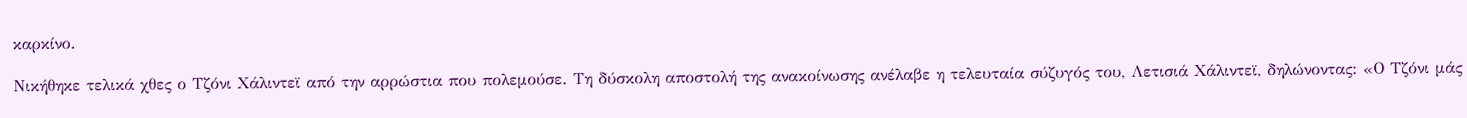καρκίνο.

Νικήθηκε τελικά χθες ο Τζόνι Χάλιντεϊ από την αρρώστια που πολεμούσε. Τη δύσκολη αποστολή της ανακοίνωσης ανέλαβε η τελευταία σύζυγός του, Λετισιά Χάλιντεϊ, δηλώνοντας: «Ο Τζόνι μάς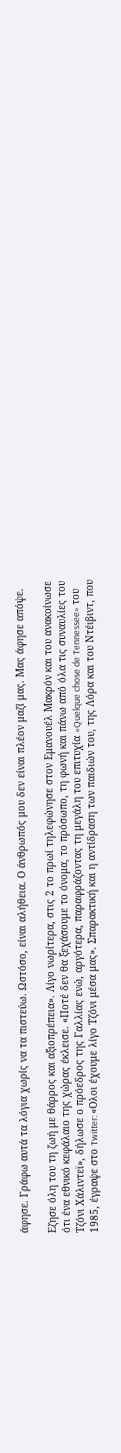άφησε. Γράφω αυτά τα λόγια χωρίς να τα πιστεύω. Ωστόσο, είναι αλήθεια. Ο άνθρωπός μου δεν είναι πλέον μαζί μας. Μας άφησε απόψε.

Εζησε όλη του τη ζωή με θάρρος και αξιοπρέπεια». Λίγο νωρίτερα, στις 2 το πρωί τηλεφώνησε στον Εμανουέλ Μακρόν και του ανακοίνωσε ότι ένα εθνικό κεφάλαιο της χώρας έκλεισε. «Ποτέ δεν θα ξεχάσουμε το όνομα, το πρόσωπο, τη φωνή και πάνω από όλα τις συναυλίες του Τζόνι Χάλιντεϊ», δήλωσε ο πρόεδρος της Γαλλίας ενώ, αργότερα, παραφράζοντας τη μεγάλη του επιτυχία «Quelque chose de Tennessee» του 1985, έγραψε στο Twitter: «Ολοι έχουμε λίγο Τζόνι μέσα μας». Σπαρακτική και η αντίδραση των παιδιών του, της Λόρα και του Ντέιβιντ, που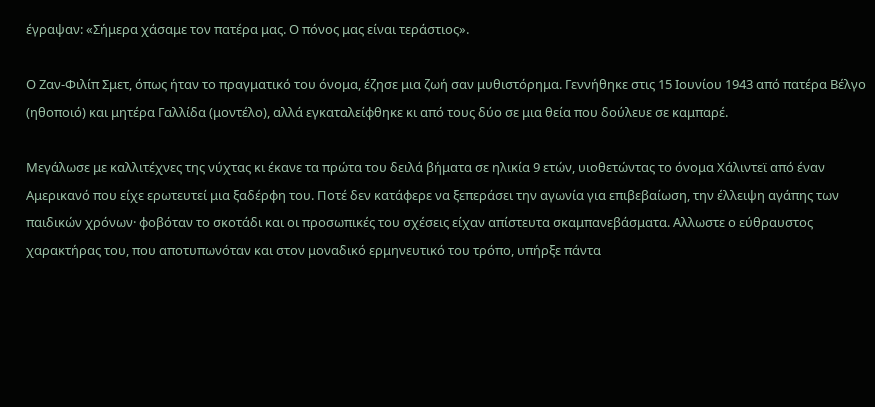έγραψαν: «Σήμερα χάσαμε τον πατέρα μας. Ο πόνος μας είναι τεράστιος».

Ο Ζαν-Φιλίπ Σμετ, όπως ήταν το πραγματικό του όνομα, έζησε μια ζωή σαν μυθιστόρημα. Γεννήθηκε στις 15 Ιουνίου 1943 από πατέρα Βέλγο (ηθοποιό) και μητέρα Γαλλίδα (μοντέλο), αλλά εγκαταλείφθηκε κι από τους δύο σε μια θεία που δούλευε σε καμπαρέ.

Μεγάλωσε με καλλιτέχνες της νύχτας κι έκανε τα πρώτα του δειλά βήματα σε ηλικία 9 ετών, υιοθετώντας το όνομα Χάλιντεϊ από έναν Αμερικανό που είχε ερωτευτεί μια ξαδέρφη του. Ποτέ δεν κατάφερε να ξεπεράσει την αγωνία για επιβεβαίωση, την έλλειψη αγάπης των παιδικών χρόνων· φοβόταν το σκοτάδι και οι προσωπικές του σχέσεις είχαν απίστευτα σκαμπανεβάσματα. Αλλωστε ο εύθραυστος χαρακτήρας του, που αποτυπωνόταν και στον μοναδικό ερμηνευτικό του τρόπο, υπήρξε πάντα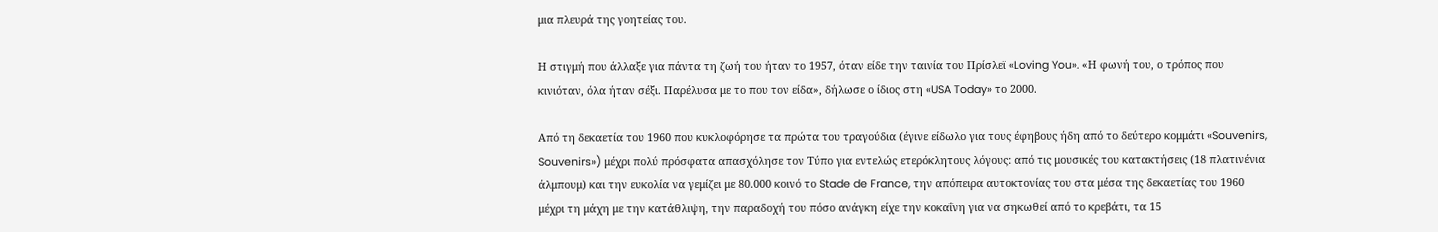μια πλευρά της γοητείας του.

Η στιγμή που άλλαξε για πάντα τη ζωή του ήταν το 1957, όταν είδε την ταινία του Πρίσλεϊ «Loving You». «Η φωνή του, ο τρόπος που κινιόταν, όλα ήταν σέξι. Παρέλυσα με το που τον είδα», δήλωσε ο ίδιος στη «USA Today» το 2000.

Από τη δεκαετία του 1960 που κυκλοφόρησε τα πρώτα του τραγούδια (έγινε είδωλο για τους έφηβους ήδη από το δεύτερο κομμάτι «Souvenirs, Souvenirs») μέχρι πολύ πρόσφατα απασχόλησε τον Τύπο για εντελώς ετερόκλητους λόγους: από τις μουσικές του κατακτήσεις (18 πλατινένια άλμπουμ) και την ευκολία να γεμίζει με 80.000 κοινό το Stade de France, την απόπειρα αυτοκτονίας του στα μέσα της δεκαετίας του 1960 μέχρι τη μάχη με την κατάθλιψη, την παραδοχή του πόσο ανάγκη είχε την κοκαΐνη για να σηκωθεί από το κρεβάτι, τα 15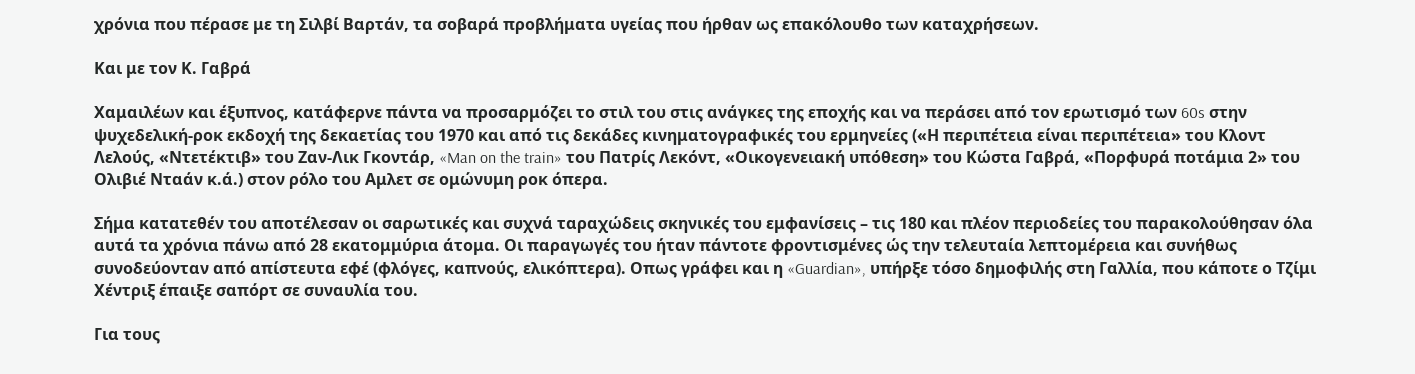χρόνια που πέρασε με τη Σιλβί Βαρτάν, τα σοβαρά προβλήματα υγείας που ήρθαν ως επακόλουθο των καταχρήσεων.

Και με τον Κ. Γαβρά

Χαμαιλέων και έξυπνος, κατάφερνε πάντα να προσαρμόζει το στιλ του στις ανάγκες της εποχής και να περάσει από τον ερωτισμό των 60s στην ψυχεδελική-ροκ εκδοχή της δεκαετίας του 1970 και από τις δεκάδες κινηματογραφικές του ερμηνείες («Η περιπέτεια είναι περιπέτεια» του Κλοντ Λελούς, «Ντετέκτιβ» του Ζαν-Λικ Γκοντάρ, «Man on the train» του Πατρίς Λεκόντ, «Οικογενειακή υπόθεση» του Κώστα Γαβρά, «Πορφυρά ποτάμια 2» του Ολιβιέ Νταάν κ.ά.) στον ρόλο του Αμλετ σε ομώνυμη ροκ όπερα.

Σήμα κατατεθέν του αποτέλεσαν οι σαρωτικές και συχνά ταραχώδεις σκηνικές του εμφανίσεις – τις 180 και πλέον περιοδείες του παρακολούθησαν όλα αυτά τα χρόνια πάνω από 28 εκατομμύρια άτομα. Οι παραγωγές του ήταν πάντοτε φροντισμένες ώς την τελευταία λεπτομέρεια και συνήθως συνοδεύονταν από απίστευτα εφέ (φλόγες, καπνούς, ελικόπτερα). Οπως γράφει και η «Guardian», υπήρξε τόσο δημοφιλής στη Γαλλία, που κάποτε ο Τζίμι Χέντριξ έπαιξε σαπόρτ σε συναυλία του.

Για τους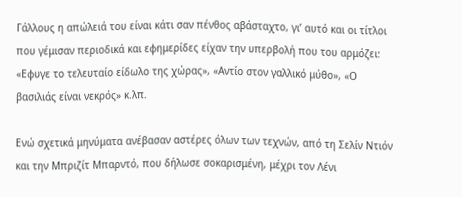Γάλλους η απώλειά του είναι κάτι σαν πένθος αβάσταχτο, γι’ αυτό και οι τίτλοι που γέμισαν περιοδικά και εφημερίδες είχαν την υπερβολή που του αρμόζει: «Εφυγε το τελευταίο είδωλο της χώρας», «Αντίο στον γαλλικό μύθο», «Ο βασιλιάς είναι νεκρός» κ.λπ.

Ενώ σχετικά μηνύματα ανέβασαν αστέρες όλων των τεχνών, από τη Σελίν Ντιόν και την Μπριζίτ Μπαρντό, που δήλωσε σοκαρισμένη, μέχρι τον Λένι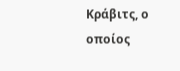Κράβιτς, ο οποίος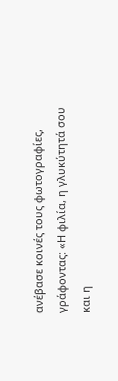ανέβασε κοινές τους φωτογραφίες, γράφοντας: «Η φιλία, η γλυκύτητά σου και η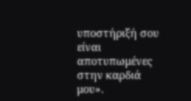υποστήριξή σου είναι αποτυπωμένες στην καρδιά μου».